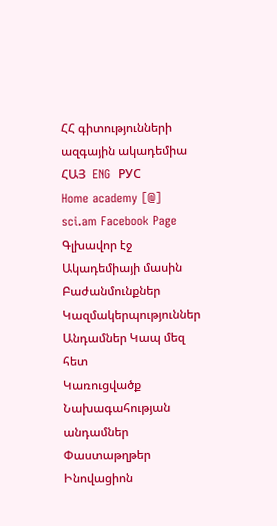ՀՀ գիտությունների ազգային ակադեմիա
ՀԱՅ  ENG  РУС
Home academy [@] sci.am Facebook Page
Գլխավոր էջ Ակադեմիայի մասին Բաժանմունքներ Կազմակերպություններ Անդամներ Կապ մեզ հետ
Կառուցվածք
Նախագահության անդամներ
Փաստաթղթեր
Ինովացիոն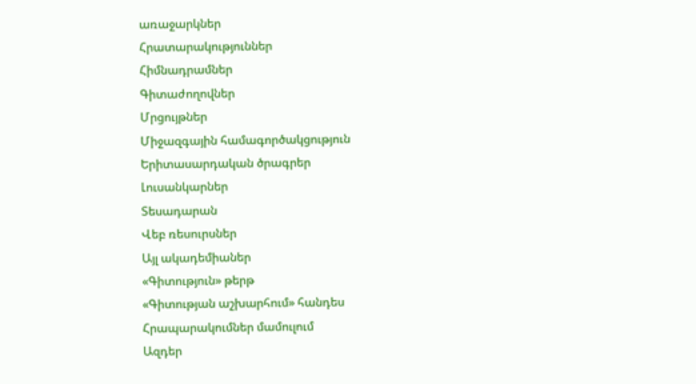առաջարկներ
Հրատարակություններ
Հիմնադրամներ
Գիտաժողովներ
Մրցույթներ
Միջազգային համագործակցություն
Երիտասարդական ծրագրեր
Լուսանկարներ
Տեսադարան
Վեբ ռեսուրսներ
Այլ ակադեմիաներ
«Գիտություն» թերթ
«Գիտության աշխարհում» հանդես
Հրապարակումներ մամուլում
Ազդեր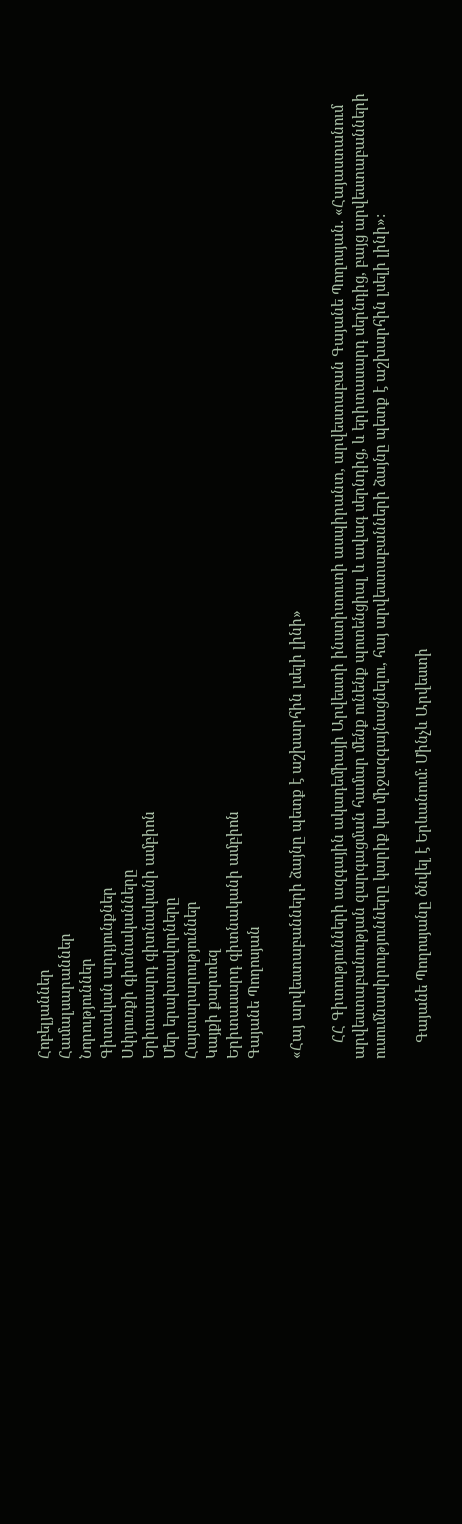Հոբելյաններ
Համալսարաններ
Նորություններ
Գիտական արդյունքներ
Սփյուռքի գիտնականները
Երիտասարդ գիտնականի ամբիոն
Մեր երախտավորները
Հայտարարություններ
Կայքի քարտեզ
Երիտասարդ գիտնականի ամբիոն
Գայանե Պողոսյան

«Հայ արվեստաբանների ձայնը պետք է աշխարհին լսելի լինի»

    ՀՀ Գիտությունների ազգային ակադեմիայի Արվեստի ինստիտուտի ասպիրանտ, արվեստաբան Գայանե Պողոսյան. «Հայաստանում արվեստաբանության զարգացման համար մենք ունենք պոտենցիալ և ավագ սերնդից, և երիտասարդ սերնդից, բայց արվեստաբանների ուսումնասիրությունները կարիք կա միջազգայնացնելու, հայ արվեստաբանների ձայնը պետք է աշխարհին լսելի լինի»:

    Գայանե Պողոսյանը ծնվել է Երևանում: Մինչև Արվեստի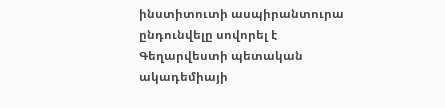ինստիտուտի ասպիրանտուրա ընդունվելը սովորել է Գեղարվեստի պետական ակադեմիայի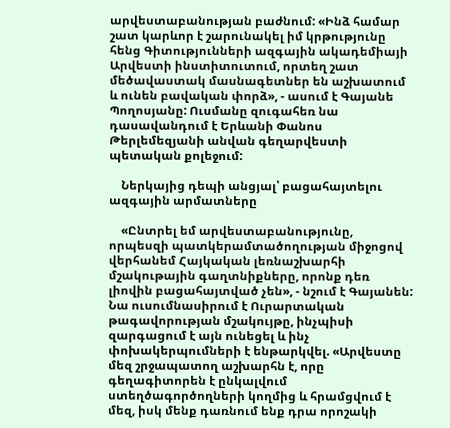արվեստաբանության բաժնում: «Ինձ համար շատ կարևոր է շարունակել իմ կրթությունը հենց Գիտությունների ազգային ակադեմիայի Արվեստի ինստիտուտում, որտեղ շատ մեծավաստակ մասնագետներ են աշխատում և ունեն բավական փորձ», - ասում է Գայանե Պողոսյանը: Ուսմանը զուգահեռ նա դասավանդում է Երևանի Փանոս Թերլեմեզյանի անվան գեղարվեստի պետական քոլեջում:

    Ներկայից դեպի անցյալ՝ բացահայտելու ազգային արմատները

    «Ընտրել եմ արվեստաբանությունը, որպեսզի պատկերամտածողության միջոցով վերհանեմ Հայկական լեռնաշխարհի մշակութային գաղտնիքները, որոնք դեռ լիովին բացահայտված չեն», - նշում է Գայանեն: Նա ուսումնասիրում է Ուրարտական թագավորության մշակույթը, ինչպիսի զարգացում է այն ունեցել և ինչ փոխակերպումների է ենթարկվել. «Արվեստը մեզ շրջապատող աշխարհն է, որը գեղագիտորեն է ընկալվում ստեղծագործողների կողմից և հրամցվում է մեզ, իսկ մենք դառնում ենք դրա որոշակի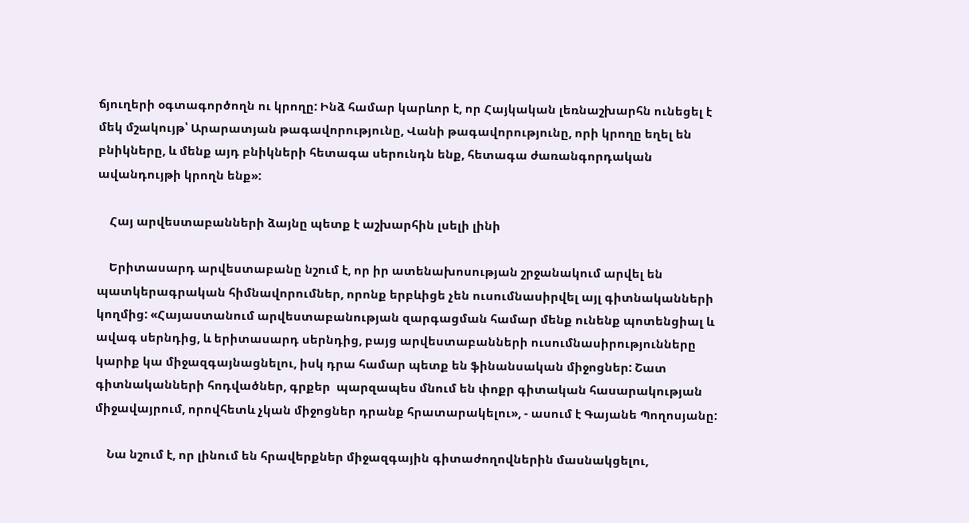ճյուղերի օգտագործողն ու կրողը: Ինձ համար կարևոր է, որ Հայկական լեռնաշխարհն ունեցել է մեկ մշակույթ՝ Արարատյան թագավորությունը, Վանի թագավորությունը, որի կրողը եղել են բնիկները, և մենք այդ բնիկների հետագա սերունդն ենք, հետագա ժառանգորդական ավանդույթի կրողն ենք»:

    Հայ արվեստաբանների ձայնը պետք է աշխարհին լսելի լինի

    Երիտասարդ արվեստաբանը նշում է, որ իր ատենախոսության շրջանակում արվել են պատկերագրական հիմնավորումներ, որոնք երբևիցե չեն ուսումնասիրվել այլ գիտնականների կողմից: «Հայաստանում արվեստաբանության զարգացման համար մենք ունենք պոտենցիալ և ավագ սերնդից, և երիտասարդ սերնդից, բայց արվեստաբանների ուսումնասիրությունները կարիք կա միջազգայնացնելու, իսկ դրա համար պետք են ֆինանսական միջոցներ: Շատ գիտնականների հոդվածներ, գրքեր  պարզապես մնում են փոքր գիտական հասարակության միջավայրում, որովհետև չկան միջոցներ դրանք հրատարակելու», - ասում է Գայանե Պողոսյանը:

    Նա նշում է, որ լինում են հրավերքներ միջազգային գիտաժողովներին մասնակցելու,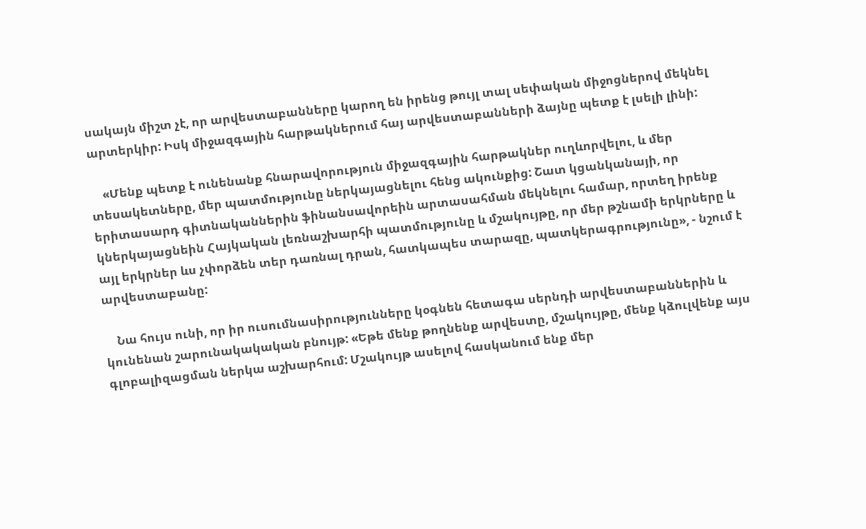սակայն միշտ չէ, որ արվեստաբանները կարող են իրենց թույլ տալ սեփական միջոցներով մեկնել արտերկիր: Իսկ միջազգային հարթակներում հայ արվեստաբանների ձայնը պետք է լսելի լինի:

    «Մենք պետք է ունենանք հնարավորություն միջազգային հարթակներ ուղևորվելու, և մեր տեսակետները, մեր պատմությունը ներկայացնելու հենց ակունքից: Շատ կցանկանայի, որ երիտասարդ գիտնականներին ֆինանսավորեին արտասահման մեկնելու համար, որտեղ իրենք կներկայացնեին Հայկական լեռնաշխարհի պատմությունը և մշակույթը, որ մեր թշնամի երկրները և այլ երկրներ ևս չփորձեն տեր դառնալ դրան, հատկապես տարազը, պատկերագրությունը», - նշում է արվեստաբանը:

    Նա հույս ունի, որ իր ուսումնասիրությունները կօգնեն հետագա սերնդի արվեստաբաններին և կունենան շարունակակական բնույթ: «Եթե մենք թողնենք արվեստը, մշակույթը, մենք կձուլվենք այս գլոբալիզացման ներկա աշխարհում: Մշակույթ ասելով հասկանում ենք մեր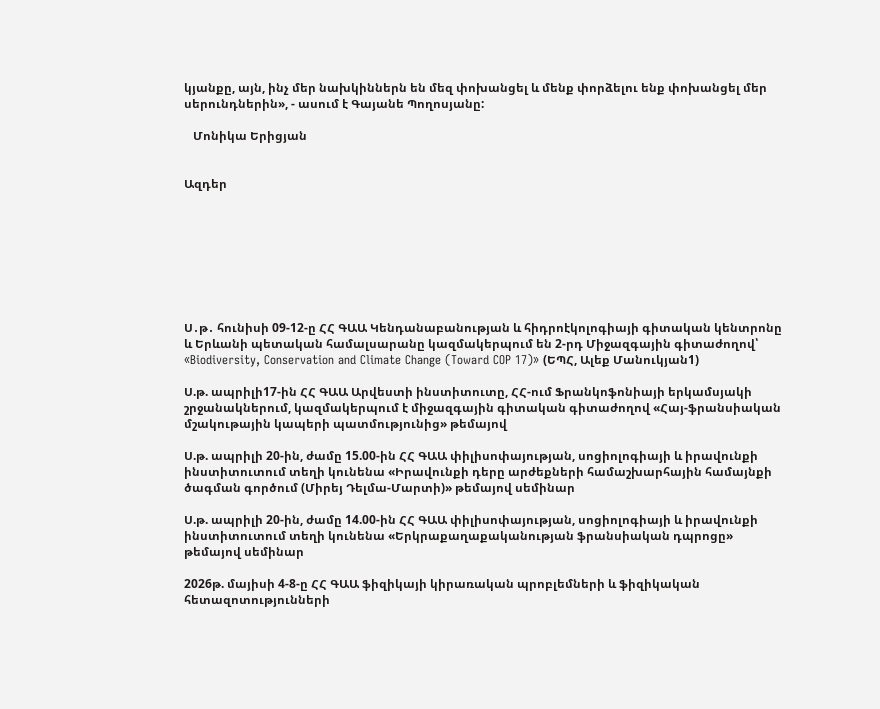կյանքը, այն, ինչ մեր նախկիններն են մեզ փոխանցել և մենք փորձելու ենք փոխանցել մեր սերունդներին», - ասում է Գայանե Պողոսյանը:

   Մոնիկա Երիցյան


Ազդեր








Ս․թ․ հունիսի 09-12-ը ՀՀ ԳԱԱ Կենդանաբանության և հիդրոէկոլոգիայի գիտական կենտրոնը և Երևանի պետական համալսարանը կազմակերպում են 2-րդ Միջազգային գիտաժողով՝ «Biodiversity, Conservation and Climate Change (Toward COP 17)» (ԵՊՀ, Ալեք Մանուկյան1)

Ս.թ. ապրիլի17-ին ՀՀ ԳԱԱ Արվեստի ինստիտուտը, ՀՀ-ում Ֆրանկոֆոնիայի երկամսյակի շրջանակներում, կազմակերպում է միջազգային գիտական գիտաժողով «Հայ-ֆրանսիական մշակութային կապերի պատմությունից» թեմայով

Ս.թ. ապրիլի 20-ին, ժամը 15.00-ին ՀՀ ԳԱԱ փիլիսոփայության, սոցիոլոգիայի և իրավունքի ինստիտուտում տեղի կունենա «Իրավունքի դերը արժեքների համաշխարհային համայնքի ծագման գործում (Միրեյ Դելմա-Մարտի)» թեմայով սեմինար

Ս.թ. ապրիլի 20-ին, ժամը 14.00-ին ՀՀ ԳԱԱ փիլիսոփայության, սոցիոլոգիայի և իրավունքի ինստիտուտում տեղի կունենա «Երկրաքաղաքականության ֆրանսիական դպրոցը» թեմայով սեմինար

2026թ. մայիսի 4-8-ը ՀՀ ԳԱԱ ֆիզիկայի կիրառական պրոբլեմների և ֆիզիկական հետազոտությունների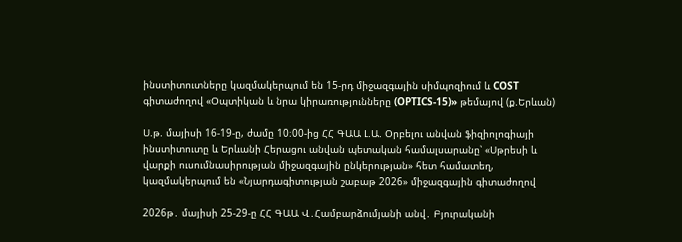ինստիտուտները կազմակերպում են 15-րդ միջազգային սիմպոզիում և COST գիտաժողով «Օպտիկան և նրա կիրառությունները (OPTICS-15)» թեմայով (ք.Երևան)

Ս.թ. մայիսի 16-19-ը, ժամը 10։00-ից ՀՀ ԳԱԱ Լ.Ա. Օրբելու անվան ֆիզիոլոգիայի ինստիտուտը և Երևանի Հերացու անվան պետական համալսարանը՝ «Սթրեսի և վարքի ուսումնասիրության միջազգային ընկերության» հետ համատեղ, կազմակերպում են «Նյարդագիտության շաբաթ 2026» միջազգային գիտաժողով

2026թ․ մայիսի 25-29-ը ՀՀ ԳԱԱ Վ․Համբարձումյանի անվ․ Բյուրականի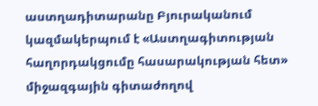աստղադիտարանը Բյուրականում կազմակերպում է «Աստղագիտության հաղորդակցումը հասարակության հետ» միջազգային գիտաժողով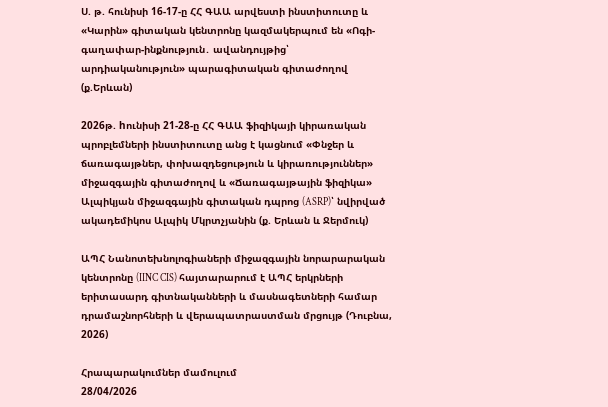Ս. թ. հունիսի 16-17-ը ՀՀ ԳԱԱ արվեստի ինստիտուտը և «Կարին» գիտական կենտրոնը կազմակերպում են «Ոգի-գաղափար-ինքնություն․ ավանդույթից՝ արդիականություն» պարագիտական գիտաժողով (ք.Երևան)

2026թ. hունիսի 21-28-ը ՀՀ ԳԱԱ ֆիզիկայի կիրառական պրոբլեմների ինստիտուտը անց է կացնում «Փնջեր և ճառագայթներ, փոխազդեցություն և կիրառություններ» միջազգային գիտաժողով և «Ճառագայթային ֆիզիկա» Ալպիկյան միջազգային գիտական դպրոց (ASRP)՝ նվիրված ակադեմիկոս Ալպիկ Մկրտչյանին (ք. Երևան և Ջերմուկ)

ԱՊՀ Նանոտեխնոլոգիաների միջազգային նորարարական կենտրոնը (IINC CIS) հայտարարում է ԱՊՀ երկրների երիտասարդ գիտնականների և մասնագետների համար դրամաշնորհների և վերապատրաստման մրցույթ (Դուբնա, 2026)

Հրապարակումներ մամուլում
28/04/2026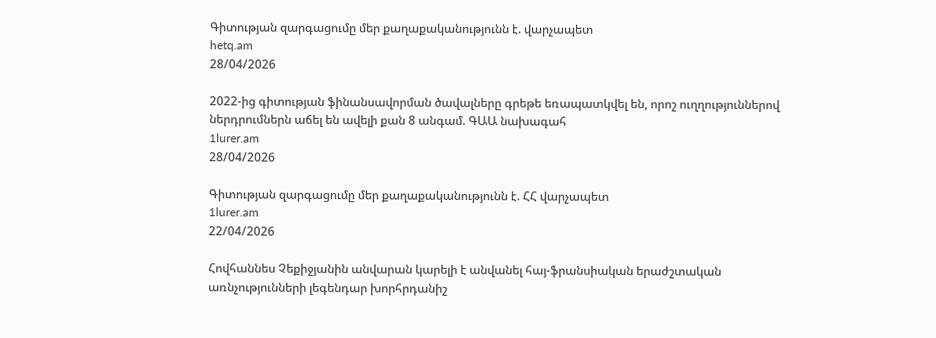Գիտության զարգացումը մեր քաղաքականությունն է. վարչապետ
hetq.am
28/04/2026

2022-ից գիտության ֆինանսավորման ծավալները գրեթե եռապատկվել են, որոշ ուղղություններով ներդրումներն աճել են ավելի քան 8 անգամ. ԳԱԱ նախագահ
1lurer.am
28/04/2026

Գիտության զարգացումը մեր քաղաքականությունն է. ՀՀ վարչապետ
1lurer.am
22/04/2026

Հովհաննես Չեքիջյանին անվարան կարելի է անվանել հայ-ֆրանսիական երաժշտական առնչությունների լեգենդար խորհրդանիշ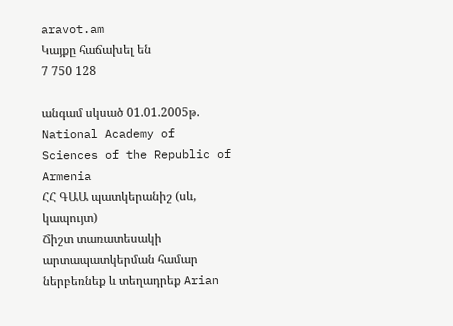aravot.am
Կայքը հաճախել են
7 750 128

անգամ սկսած 01.01.2005թ.
National Academy of Sciences of the Republic of Armenia
ՀՀ ԳԱԱ պատկերանիշ (սև, կապույտ)
Ճիշտ տառատեսակի արտապատկերման համար ներբեռնեք և տեղադրեք Arian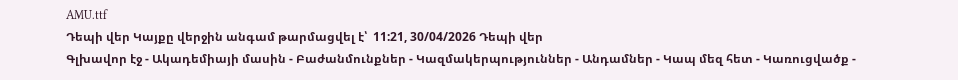AMU.ttf
Դեպի վեր Կայքը վերջին անգամ թարմացվել է՝  11:21, 30/04/2026 Դեպի վեր
Գլխավոր էջ - Ակադեմիայի մասին - Բաժանմունքներ - Կազմակերպություններ - Անդամներ - Կապ մեզ հետ - Կառուցվածք -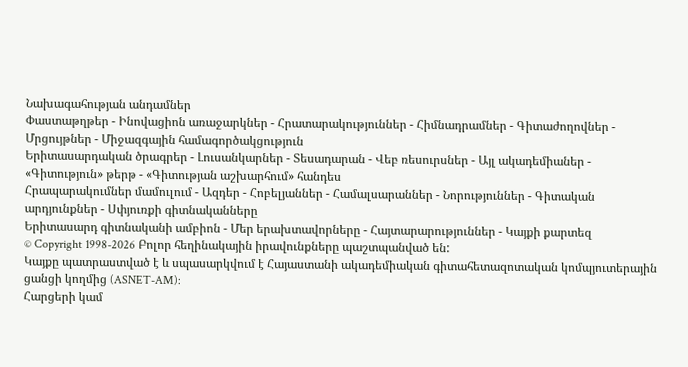Նախագահության անդամներ
Փաստաթղթեր - Ինովացիոն առաջարկներ - Հրատարակություններ - Հիմնադրամներ - Գիտաժողովներ - Մրցույթներ - Միջազգային համագործակցություն
Երիտասարդական ծրագրեր - Լուսանկարներ - Տեսադարան - Վեբ ռեսուրսներ - Այլ ակադեմիաներ - «Գիտություն» թերթ - «Գիտության աշխարհում» հանդես
Հրապարակումներ մամուլում - Ազդեր - Հոբելյաններ - Համալսարաններ - Նորություններ - Գիտական արդյունքներ - Սփյուռքի գիտնականները
Երիտասարդ գիտնականի ամբիոն - Մեր երախտավորները - Հայտարարություններ - Կայքի քարտեզ
© Copyright 1998-2026 Բոլոր հեղինակային իրավունքները պաշտպանված են:
Կայքը պատրաստված է և սպասարկվում է Հայաստանի ակադեմիական գիտահետազոտական կոմպյուտերային ցանցի կողմից (ASNET-AM):
Հարցերի կամ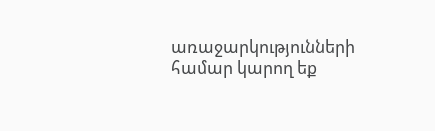առաջարկությունների համար կարող եք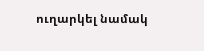ուղարկել նամակ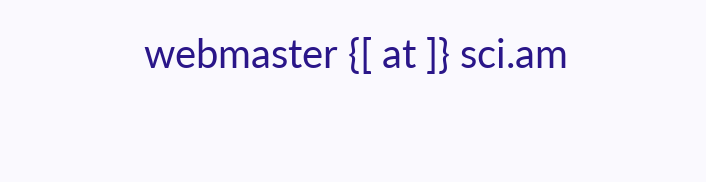webmaster {[ at ]} sci.am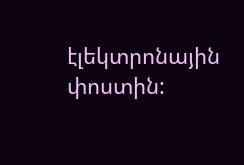էլեկտրոնային փոստին: